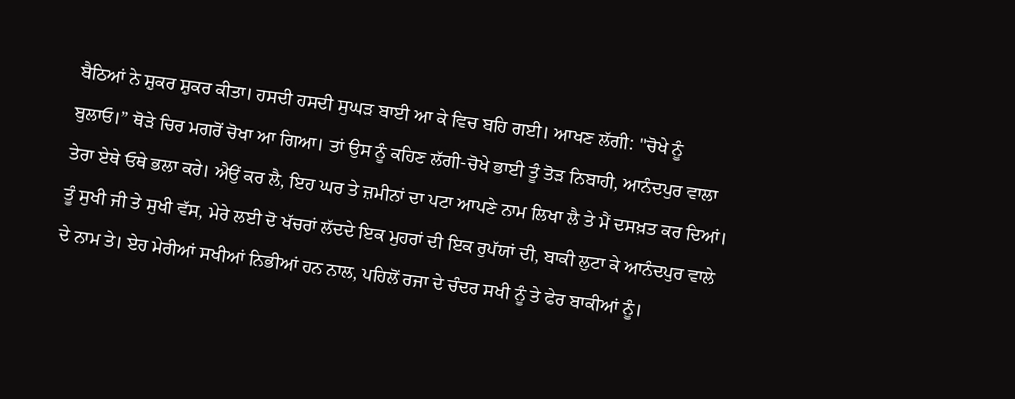ਬੈਠਿਆਂ ਨੇ ਸ਼ੁਕਰ ਸ਼ੁਕਰ ਕੀਤਾ। ਹਸਦੀ ਹਸਦੀ ਸੁਘੜ ਬਾਈ ਆ ਕੇ ਵਿਚ ਬਹਿ ਗਈ। ਆਖਣ ਲੱਗੀ: "ਚੋਖੇ ਨੂੰ ਬੁਲਾਓ।” ਥੋੜੇ ਚਿਰ ਮਗਰੋਂ ਚੋਖਾ ਆ ਗਿਆ। ਤਾਂ ਉਸ ਨੂੰ ਕਹਿਣ ਲੱਗੀ-ਚੋਖੇ ਭਾਈ ਤੂੰ ਤੋੜ ਨਿਬਾਹੀ, ਆਨੰਦਪੁਰ ਵਾਲਾ ਤੇਰਾ ਏਥੇ ਓਥੇ ਭਲਾ ਕਰੇ। ਐਉਂ ਕਰ ਲੈ, ਇਹ ਘਰ ਤੇ ਜ਼ਮੀਨਾਂ ਦਾ ਪਟਾ ਆਪਣੇ ਨਾਮ ਲਿਖਾ ਲੈ ਤੇ ਮੈਂ ਦਸਖ਼ਤ ਕਰ ਦਿਆਂ। ਤੂੰ ਸੁਖੀ ਜੀ ਤੇ ਸੁਖੀ ਵੱਸ, ਮੇਰੇ ਲਈ ਦੋ ਖੱਚਰਾਂ ਲੱਦਦੇ ਇਕ ਮੁਹਰਾਂ ਦੀ ਇਕ ਰੁਪੱਯਾਂ ਦੀ, ਬਾਕੀ ਲੁਟਾ ਕੇ ਆਨੰਦਪੁਰ ਵਾਲੇ ਦੇ ਨਾਮ ਤੇ। ਏਹ ਮੇਰੀਆਂ ਸਖੀਆਂ ਨਿਭੀਆਂ ਹਨ ਨਾਲ, ਪਹਿਲੋਂ ਰਜਾ ਦੇ ਚੰਦਰ ਸਖੀ ਨੂੰ ਤੇ ਫੇਰ ਬਾਕੀਆਂ ਨੂੰ।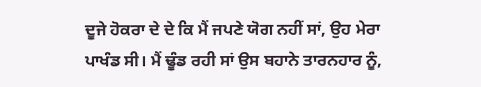ਦੂਜੇ ਹੋਕਰਾ ਦੇ ਦੇ ਕਿ ਮੈਂ ਜਪਣੇ ਯੋਗ ਨਹੀਂ ਸਾਂ, ਉਹ ਮੇਰਾ ਪਾਖੰਡ ਸੀ। ਮੈਂ ਢੂੰਡ ਰਹੀ ਸਾਂ ਉਸ ਬਹਾਨੇ ਤਾਰਨਹਾਰ ਨੂੰ,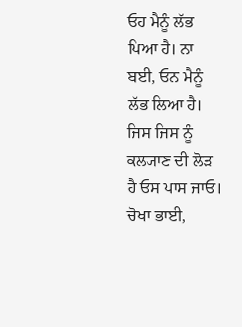ਓਹ ਮੈਨੂੰ ਲੱਭ ਪਿਆ ਹੈ। ਨਾ ਬਈ, ਓਨ ਮੈਨੂੰ ਲੱਭ ਲਿਆ ਹੈ। ਜਿਸ ਜਿਸ ਨੂੰ ਕਲ੍ਯਾਣ ਦੀ ਲੋੜ ਹੈ ਓਸ ਪਾਸ ਜਾਓ। ਚੋਖਾ ਭਾਈ,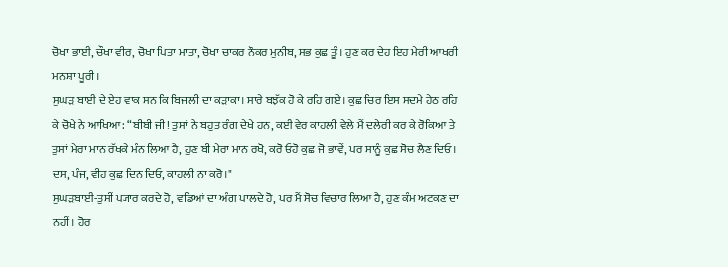ਚੋਖਾ ਭਾਈ, ਚੌਖਾ ਵੀਰ, ਚੋਖਾ ਪਿਤਾ ਮਾਤਾ, ਚੋਖਾ ਚਾਕਰ ਨੌਕਰ ਮੁਨੀਬ, ਸਭ ਕੁਛ ਤੂੰ। ਹੁਣ ਕਰ ਦੇਹ ਇਹ ਮੇਰੀ ਆਖਰੀ ਮਨਸ਼ਾ ਪੂਰੀ।
ਸੁਘੜ ਬਾਈ ਦੇ ਏਹ ਵਾਕ ਸਨ ਕਿ ਬਿਜਲੀ ਦਾ ਕੜਾਕਾ। ਸਾਰੇ ਬਝੱਕ ਹੋ ਕੇ ਰਹਿ ਗਏ। ਕੁਛ ਚਿਰ ਇਸ ਸਦਮੇ ਹੇਠ ਰਹਿ ਕੇ ਚੋਖੇ ਨੇ ਆਖਿਆ: “ਬੀਬੀ ਜੀ! ਤੁਸਾਂ ਨੇ ਬਹੁਤ ਰੰਗ ਦੇਖੇ ਹਨ, ਕਈ ਵੇਰ ਕਾਹਲੀ ਵੇਲੇ ਮੈਂ ਦਲੇਰੀ ਕਰ ਕੇ ਰੋਕਿਆ ਤੇ ਤੁਸਾਂ ਮੇਰਾ ਮਾਨ ਰੱਖਕੇ ਮੰਨ ਲਿਆ ਹੈ, ਹੁਣ ਬੀ ਮੇਰਾ ਮਾਨ ਰਖੋ, ਕਰੋ ਓਹੋ ਕੁਛ ਜੋ ਭਾਵੇਂ, ਪਰ ਸਾਨੂੰ ਕੁਛ ਸੋਚ ਲੈਣ ਦਿਓ। ਦਸ, ਪੰਜ, ਵੀਹ ਕੁਛ ਦਿਨ ਦਿਓ, ਕਾਹਲੀ ਨਾ ਕਰੋ।"
ਸੁਘੜਬਾਈ-ਤੁਸੀਂ ਪ੍ਯਾਰ ਕਰਦੇ ਹੋ, ਵਡਿਆਂ ਦਾ ਅੰਗ ਪਾਲਦੇ ਹੋ, ਪਰ ਮੈਂ ਸੋਚ ਵਿਚਾਰ ਲਿਆ ਹੈ, ਹੁਣ ਕੰਮ ਅਟਕਣ ਦਾ ਨਹੀਂ। ਹੋਰ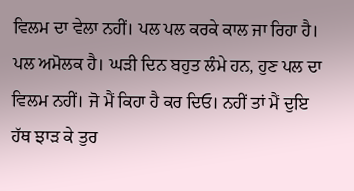ਵਿਲਮ ਦਾ ਵੇਲਾ ਨਹੀਂ। ਪਲ ਪਲ ਕਰਕੇ ਕਾਲ ਜਾ ਰਿਹਾ ਹੈ। ਪਲ ਅਮੋਲਕ ਹੈ। ਘੜੀ ਦਿਨ ਬਹੁਤ ਲੰਮੇ ਹਨ, ਹੁਣ ਪਲ ਦਾ ਵਿਲਮ ਨਹੀਂ। ਜੋ ਮੈਂ ਕਿਹਾ ਹੈ ਕਰ ਦਿਓ। ਨਹੀਂ ਤਾਂ ਮੈਂ ਦੁਇ ਹੱਥ ਝਾੜ ਕੇ ਤੁਰ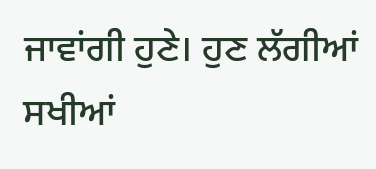ਜਾਵਾਂਗੀ ਹੁਣੇ। ਹੁਣ ਲੱਗੀਆਂ ਸਖੀਆਂ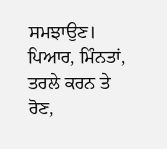ਸਮਝਾਉਣ। ਪਿਆਰ, ਮਿੰਨਤਾਂ, ਤਰਲੇ ਕਰਨ ਤੇ ਰੋਣ,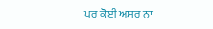ਪਰ ਕੋਈ ਅਸਰ ਨਾ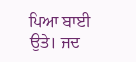ਪਿਆ ਬਾਈ ਉਤੇ। ਜਦ